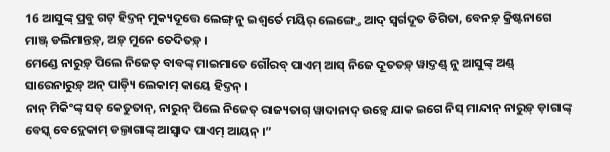16 ଆସୁଙ୍କ୍ ପ୍ରବୁ ଗଟ୍ ହିଦ୍ତନ୍ ମୁକ୍ୟଦୂତ୍ତେ ଲେଙ୍ଗ୍ ନୁ ଇଶ୍ୱର୍ତେ ମୟିର୍ ଲେଙ୍ଗ୍ତେ ଆଦ୍ ସ୍ୱର୍ଗଦୂତ ଡିଗିତା, ବେନଡ଼୍ କ୍ରିଷ୍ଟନାଗେ ମାଞ୍ଜ୍ ଡଲିମାନ୍ତଡ଼୍, ଅଡ଼୍ ମୁନେ ତେଦିତଡ଼୍ ।
ମେଣ୍ଡେ ନାରୁଡ଼୍ ପିଲେ ନିଜେତ୍ ବାବଙ୍କ୍ ମାଇମାତେ ଗୌରବ୍ ପାଏମ୍ ଆସ୍ ନିଜେ ଦୂତତଡ଼୍ ୱାଦ୍ତଣ୍ଡ୍ ନୁ ଆସୁଙ୍କ୍ ଅଣ୍ଡ୍ ସାରେନାରୁଡ଼୍ ଅନ୍ ପାଡ଼୍ୟି ଲେକାମ୍ କାୟେ ହିଦ୍ତନ୍ ।
ନାନ୍ ମିକିଂଙ୍କ୍ ସତ୍ କେତୁତାନ୍, ନାରୁନ୍ ପିଲେ ନିଜେତ୍ ରାଜ୍ୟତାଗ୍ ୱାଦାନାଦ୍ ଉଡ଼୍ୱେ ଯାକ ଇଗେ ନିସ୍ ମାନ୍ଦାନ୍ ନାରୁଡ଼୍ ଡ଼ାଗାଙ୍କ୍ ବେସ୍କ୍ ବେଦ୍ଲେକାମ୍ ଡଲ୍ତାଗାଙ୍କ୍ ଆସ୍ୱାଦ ପାଏମ୍ ଆୟନ୍ ।”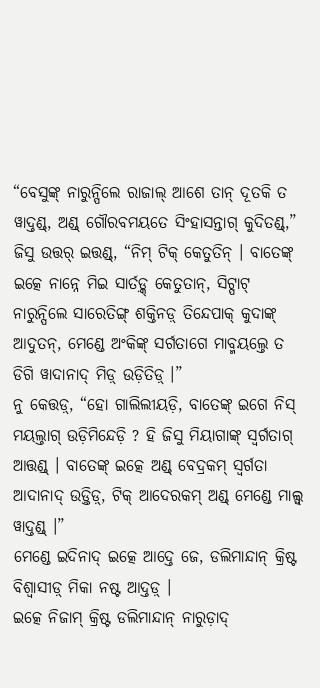“ବେସୁଙ୍କ୍ ନାରୁନ୍ପିଲେ ରାଜାଲ୍ ଆଶେ ତାନ୍ ଦୂତକି ତ ୱାଦ୍ତଣ୍ଡ୍, ଅଣ୍ଡ୍ ଗୌରବମୟତେ ସିଂହାସନ୍ତାଗ୍ କୁଦିତଣ୍ଡ୍,”
ଜିସୁ ଉତ୍ତର୍ ଇତ୍ତଣ୍ଡ୍, “ନିମ୍ ଟିକ୍ କେତୁତିନ୍ । ବାତେଙ୍କ୍ ଇତ୍କେ ନାନ୍ନେ ମିଇ ସାର୍ତଡ଼୍କ୍ କେତୁତାନ୍, ସିଟ୍ପାଟ୍ ନାରୁନ୍ପିଲେ ସାରେତିଙ୍ଗ୍ ଶକ୍ତିନଡ଼୍ ତିନ୍ଦେପାକ୍ କୁଦାଙ୍କ୍ ଆଦୁତନ୍, ମେଣ୍ଡେ ଅଂକିଙ୍କ୍ ସର୍ଗତାଗେ ମାବ୍ମୟଲ୍ତେ ତ ଡିଗି ୱାଦାନାଦ୍ ମିଡ଼୍ ଉଡ଼ିତିଡ଼୍ ।”
ନୁ କେତ୍ତଡ଼୍, “ହୋ ଗାଲିଲୀୟଡ଼ି, ବାତେଙ୍କ୍ ଇଗେ ନିସ୍ ମୟଲ୍ତାଗ୍ ଉଡ଼ିମିନ୍ଦେଡ଼ି ? ହି ଜିସୁ ମିୟାଗାଙ୍କ୍ ସ୍ୱର୍ଗତାଗ୍ ଆତ୍ତଣ୍ଡ୍ । ବାତେଙ୍କ୍ ଇତ୍କେ ଅଣ୍ଡ୍ ବେଦ୍ରକମ୍ ସ୍ୱର୍ଗତା ଆଦାନାଦ୍ ଉଡ଼୍ତିଡ଼୍, ଟିକ୍ ଆଦେରକମ୍ ଅଣ୍ଡ୍ ମେଣ୍ଡେ ମାଲ୍ସ୍ ୱାଦ୍ତଣ୍ଡ୍ ।”
ମେଣ୍ଡେ ଇଦିନାଦ୍ ଇତ୍କେ ଆଦ୍ତେ ଜେ, ଡଲିମାନ୍ଦାନ୍ କ୍ରିଷ୍ଟ ବିଶ୍ୱାସୀଡ଼୍ ମିକା ନଷ୍ଟ ଆଦ୍ତଡ଼୍ ।
ଇତ୍କେ ନିଜାମ୍ କ୍ରିଷ୍ଟ ଡଲିମାନ୍ଦାନ୍ ନାରୁଡ଼ାଦ୍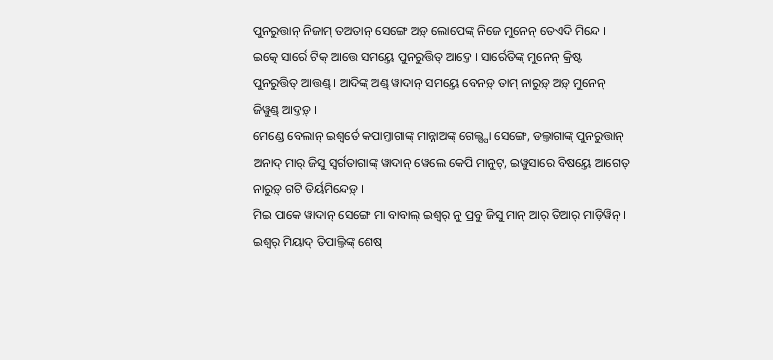ପୁନରୁତ୍ତାନ୍ ନିଜାମ୍ ତଅତାନ୍ ସେଙ୍ଗେ ଅଡ଼୍ ଲୋପେଙ୍କ୍ ନିଜେ ମୁନେନ୍ ତେଏଦି ମିନ୍ଦେ ।
ଇତ୍କେ ସାର୍ରେ ଟିକ୍ ଆତ୍ତେ ସମୟ୍ତେ ପୁନରୁତ୍ତିତ୍ ଆଦ୍ତେ । ସାର୍ରେତିଙ୍କ୍ ମୁନେନ୍ କ୍ରିଷ୍ଟ ପୁନରୁତ୍ତିତ୍ ଆତ୍ତଣ୍ଡ୍ । ଆଦିଙ୍କ୍ ଅଣ୍ଡ୍ ୱାଦାନ୍ ସମୟ୍ତେ ବେନଡ଼୍ ତାମ୍ ନାରୁଡ଼୍ ଅଡ଼୍ ମୁନେନ୍ ଜିୱୁଣ୍ଡ୍ ଆଦ୍ତଡ଼୍ ।
ମେଣ୍ଡେ ବେଲାନ୍ ଇଶ୍ୱର୍ତେ କପାମ୍ତାଗାଙ୍କ୍ ମାନ୍ନାଅଙ୍କ୍ ଗେଲ୍ସ୍ପା ସେଙ୍ଗେ, ଡଲ୍ତାଗାଙ୍କ୍ ପୁନରୁତ୍ତାନ୍ ଅନାଦ୍ ମାର୍ ଜିସୁ ସ୍ୱର୍ଗତାଗାଙ୍କ୍ ୱାଦାନ୍ ୱେଲେ କେପି ମାନୁଟ୍, ଇୱୁସାରେ ବିଷୟ୍ତେ ଆଗେତ୍ ନାରୁଡ଼୍ ଗଟି ତିର୍ୟମିନ୍ଦେଡ଼୍ ।
ମିଇ ପାକେ ୱାଦାନ୍ ସେଙ୍ଗେ ମା ବାବାଲ୍ ଇଶ୍ୱର୍ ନୁ ପ୍ରବୁ ଜିସୁ ମାନ୍ ଆର୍ ତିଆର୍ ମାଡ଼ିୱିନ୍ ।
ଇଶ୍ୱର୍ ମିୟାଦ୍ ତିପାଲ୍ତିଙ୍କ୍ ଶେଷ୍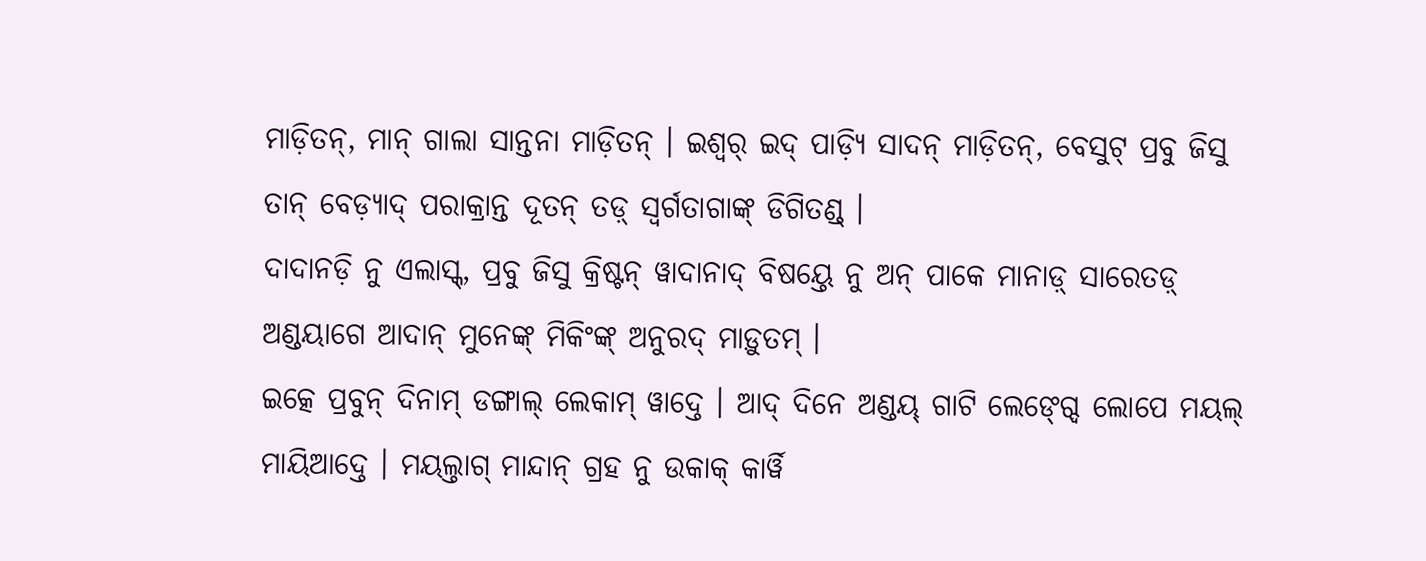ମାଡ଼ିତନ୍, ମାନ୍ ଗାଲା ସାନ୍ତନା ମାଡ଼ିତନ୍ । ଇଶ୍ୱର୍ ଇଦ୍ ପାଡ଼୍ୟି ସାଦନ୍ ମାଡ଼ିତନ୍, ବେସୁଟ୍ ପ୍ରବୁ ଜିସୁ ତାନ୍ ବେଡ଼୍ୟାଦ୍ ପରାକ୍ରାନ୍ତ ଦୂତନ୍ ତଡ଼୍ ସ୍ୱର୍ଗତାଗାଙ୍କ୍ ଡିଗିତଣ୍ଡ୍ ।
ଦାଦାନଡ଼ି ନୁ ଏଲାସ୍କ୍, ପ୍ରବୁ ଜିସୁ କ୍ରିଷ୍ଟନ୍ ୱାଦାନାଦ୍ ବିଷୟ୍ତେ ନୁ ଅନ୍ ପାକେ ମାନାଡ଼୍ ସାରେତଡ଼୍ ଅଣ୍ଡୟାଗେ ଆଦାନ୍ ମୁନେଙ୍କ୍ ମିକିଂଙ୍କ୍ ଅନୁରଦ୍ ମାଡ଼ୁତମ୍ ।
ଇତ୍କେ ପ୍ରବୁନ୍ ଦିନାମ୍ ଡଙ୍ଗାଲ୍ ଲେକାମ୍ ୱାଦ୍ତେ । ଆଦ୍ ଦିନେ ଅଣ୍ଡୟ୍ ଗାଟି ଲେଙ୍ଗ୍ଦେ ଲୋପେ ମୟଲ୍ ମାୟିଆଦ୍ତେ । ମୟଲ୍ତାଗ୍ ମାନ୍ଦାନ୍ ଗ୍ରହ ନୁ ଉକାକ୍ କାର୍ୱି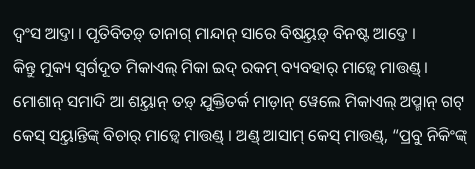ଦ୍ୱଂସ ଆଦ୍ତା । ପୃତିବିତଡ଼୍ ତାନାଗ୍ ମାନ୍ଦାନ୍ ସାରେ ବିଷୟ୍ତଡ଼୍ ବିନଷ୍ଟ ଆଦ୍ତେ ।
କିନ୍ତୁ ମୁକ୍ୟ ସ୍ୱର୍ଗଦୂତ ମିକାଏଲ୍ ମିକା ଇଦ୍ ରକମ୍ ବ୍ୟବହାର୍ ମାଡ଼୍ୱେ ମାତ୍ତଣ୍ଡ୍ । ମୋଶାନ୍ ସମାଦି ଆ ଶୟ୍ତାନ୍ ତଡ଼୍ ଯୁକ୍ତିତର୍କ ମାଡ଼ାନ୍ ୱେଲେ ମିକାଏଲ୍ ଅପ୍ମାନ୍ ଗଟ୍ କେସ୍ ସୟ୍ତାନ୍ତିଙ୍କ୍ ବିଚାର୍ ମାଡ଼୍ୱେ ମାତ୍ତଣ୍ଡ୍ । ଅଣ୍ଡ୍ ଆସାମ୍ କେସ୍ ମାତ୍ତଣ୍ଡ୍, “ପ୍ରବୁ ନିକିଂଙ୍କ୍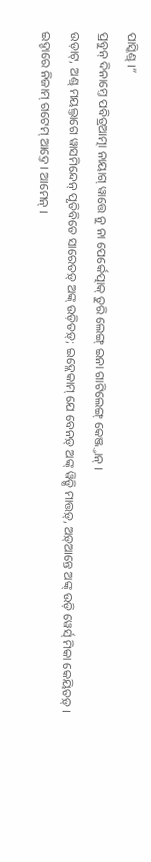ପାସ୍କିଣ୍ଡ୍ ।”
ପ୍ରବୁନ୍ ଦିନାମ୍ତେ ପବିତ୍ରଆତ୍ମା ନାୟାଗ୍ ୱାତ୍ତେ ନୁ ନା ପେର୍କେତ୍ପାକ୍ ତୁରି ଲେଙ୍ଗ୍ ଇନା ଗାଟିଲେଙ୍ଗ୍ କେଞ୍ଜ୍ତାନ୍ ।
ଉଡ଼ାଟ୍, ଅଣ୍ଡ୍ ମୟଲ୍ତାଗେ ୱାସମିନ୍ଦେନ୍ ପୃତିବିତେ ସାରେତଡ଼୍ ଅଙ୍କ୍ ଉଡ଼ିତଡ଼୍; ଇଦ୍ଲେକାମ୍ ଯେ ବେନଡ଼୍ ଅଙ୍କ୍ ୱିଡ଼୍ସି ମାତ୍ତଡ଼୍, ଅଡ଼୍ଆନ୍ତେ ଅଙ୍କ୍ ଉଡ଼ି ୱେର୍ସ୍ ମିକା କେୟିତଡ଼୍ । ଇଦ୍ଚାରେ ନିଜାମ୍ ଗଟେମ୍ ଆଦ୍ତେ । ଆମେନ୍ ।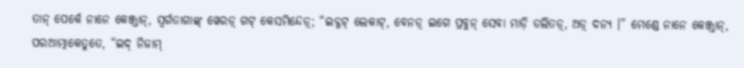ତାନ୍ ପେର୍କେ ନାନେ କେଞ୍ଜ୍ତାନ୍, ସ୍ୱର୍ଗତାଗାଙ୍କ୍ ୱେରଡ଼୍ ଗଟ୍ କେସମିନ୍ଦେଡ଼୍; “ଇଦ୍ଗଟ୍ ଲେକାଟ୍, ବେନଡ଼୍ ଇଗେ ପ୍ରବୁନ୍ ସେବା ମାଡ଼ି ଡଲିତଡ଼୍, ଅଡ଼୍ ଦନ୍ୟ ।” ମେଣ୍ଡେ ନାନେ କେଞ୍ଜ୍ତାନ୍, ପରଆତ୍ମାକେତୁତେ, “ଇଦ୍ ନିଜାମ୍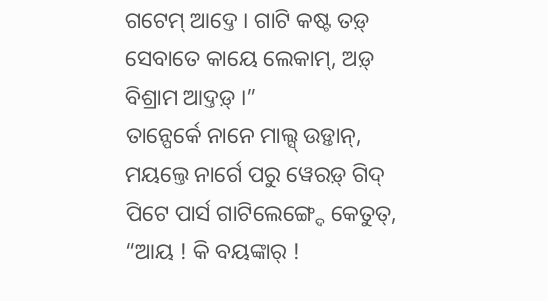ଗଟେମ୍ ଆଦ୍ତେ । ଗାଟି କଷ୍ଟ ତଡ଼୍ ସେବାତେ କାୟେ ଲେକାମ୍, ଅଡ଼୍ ବିଶ୍ରାମ ଆଦ୍ତଡ଼୍ ।”
ତାନ୍ପେର୍କେ ନାନେ ମାଲ୍ସ୍ ଉଡ଼୍ତାନ୍, ମୟଲ୍ତେ ନାର୍ଗେ ପରୁ ୱେରଡ଼୍ ଗିଦ୍ ପିଟେ ପାର୍ସ ଗାଟିଲେଙ୍ଗ୍ଦେ କେତୁତ୍, “ଆୟ ! କି ବୟଙ୍କାର୍ !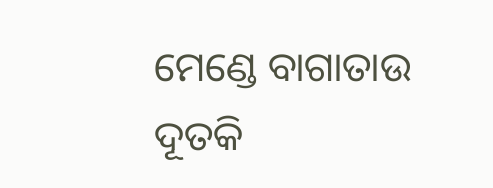ମେଣ୍ଡେ ବାଗାତାଉ ଦୂତକି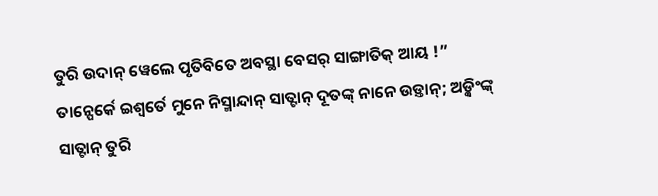ତୁରି ଉଦାନ୍ ୱେଲେ ପୃତିବିତେ ଅବସ୍ଥା ବେସର୍ ସାଙ୍ଗାତିକ୍ ଆୟ !”
ତାନ୍ପେର୍କେ ଇଶ୍ୱର୍ତେ ମୁନେ ନିସ୍ମାନ୍ଦାନ୍ ସାତ୍ଟାନ୍ ଦୂତଙ୍କ୍ ନାନେ ଉଡ଼୍ତାନ୍; ଅଡ଼୍କିଂଙ୍କ୍ ସାତ୍ଟାନ୍ ତୁରି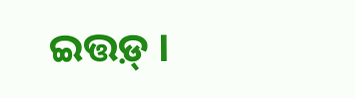ଇତ୍ତଡ଼୍ ।